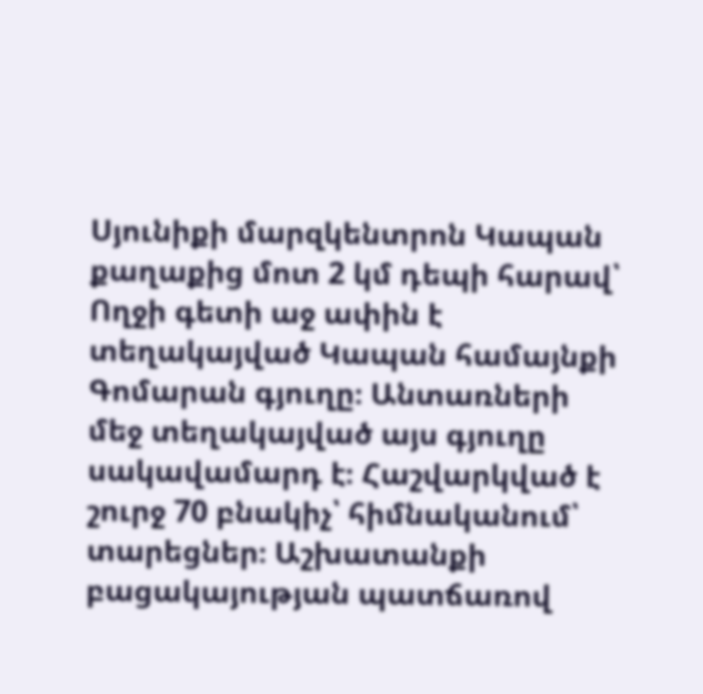Սյունիքի մարզկենտրոն Կապան քաղաքից մոտ 2 կմ դեպի հարավ՝ Ողջի գետի աջ ափին է տեղակայված Կապան համայնքի Գոմարան գյուղը։ Անտառների մեջ տեղակայված այս գյուղը սակավամարդ է։ Հաշվարկված է շուրջ 70 բնակիչ՝ հիմնականում՝ տարեցներ։ Աշխատանքի բացակայության պատճառով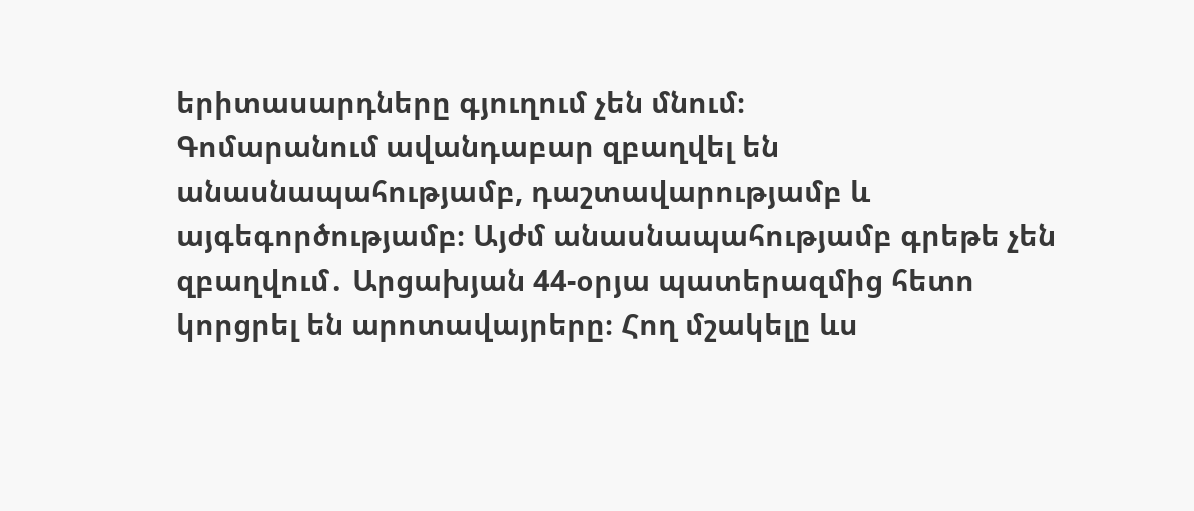երիտասարդները գյուղում չեն մնում։
Գոմարանում ավանդաբար զբաղվել են անասնապահությամբ, դաշտավարությամբ և այգեգործությամբ։ Այժմ անասնապահությամբ գրեթե չեն զբաղվում․ Արցախյան 44-օրյա պատերազմից հետո կորցրել են արոտավայրերը։ Հող մշակելը ևս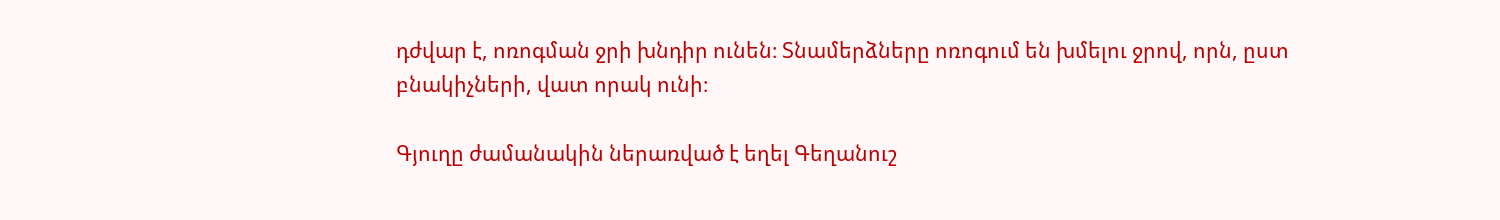դժվար է, ոռոգման ջրի խնդիր ունեն։ Տնամերձները ոռոգում են խմելու ջրով, որն, ըստ բնակիչների, վատ որակ ունի։

Գյուղը ժամանակին ներառված է եղել Գեղանուշ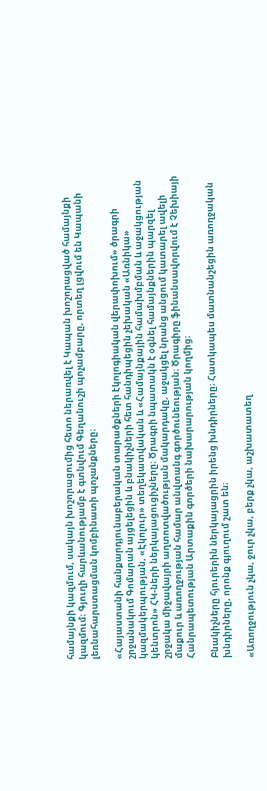համայնքի կազմում, սակայն խոշորացումից հետո ներառվել է Կապան խոշորացված համայնքի կազմում։ Գյուղի հարևանությամբ է գտնվում Գեղանուշի պոչամբարը, որտեղ լցվում են Կապանի լեռնահարստացման կոմբինատի պոչանքները։

«Հայաստանի հանքարդյունաբերական տարածքների էկոլոգիական վերափոխում» ծրագրի շրջանակում Գոմարան այցելեցին և բնակիչների հետ հանդիպեցին չեխական «Առնիկա» կազմակերպության, «Էկոլուր» տեղեկատվական և «Համայնքային համախմբման և աջակցության կենտրոն» ՀԿ-ների ներկայացուցիչները։ Ծրագրի նպատակն է օգնել համայնքներին պարզել շրջակա միջավայրի աղտոտվածության մակարդակը, աջակցել նրանց անցում կատարել ավելի մաքուր և առողջության համար անվտանգ գործունեության։ Ծրագիրը ֆինանսավորվում է Չեխիայի Հանրապետության Արտաքին գործերի նախարարության կողմից։

Բնակիչները հյուրերին ներկայացրին իրենց խնդիրները։ Հատկապես մատնանշեցին առողջական խնդիրները, որոնք գյուղում շատ են։

«Առողջություն չկա, ջուր չկա, բերք չկա, աշխատատեղ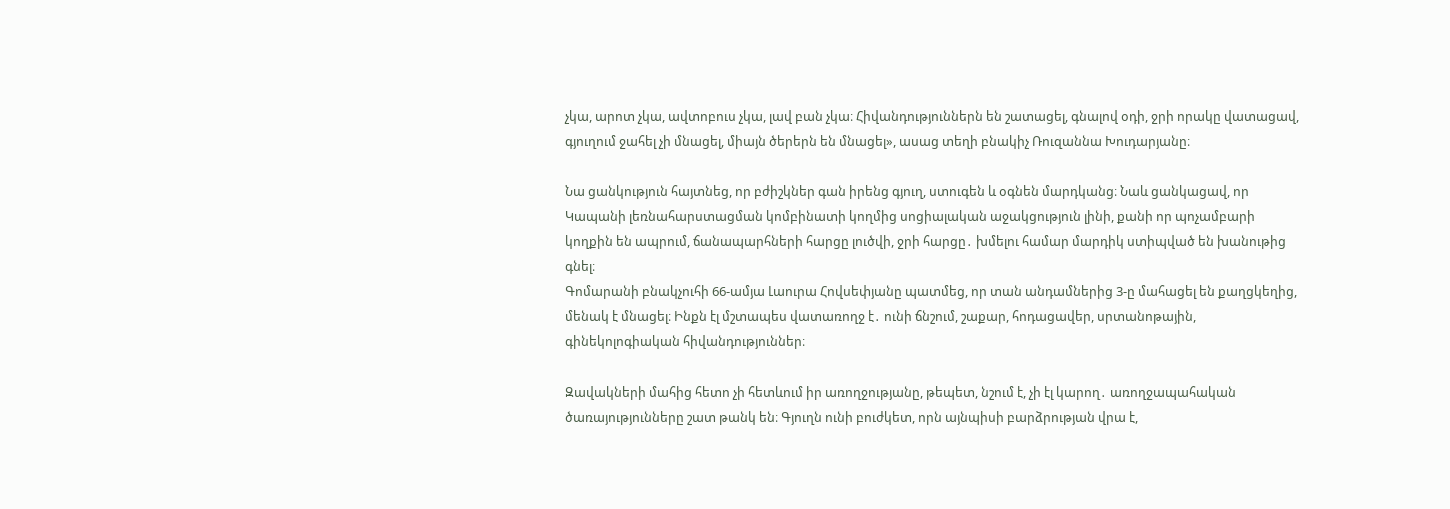չկա, արոտ չկա, ավտոբուս չկա, լավ բան չկա։ Հիվանդություններն են շատացել, գնալով օդի, ջրի որակը վատացավ, գյուղում ջահել չի մնացել, միայն ծերերն են մնացել», ասաց տեղի բնակիչ Ռուզաննա Խուդարյանը։

Նա ցանկություն հայտնեց, որ բժիշկներ գան իրենց գյուղ, ստուգեն և օգնեն մարդկանց։ Նաև ցանկացավ, որ Կապանի լեռնահարստացման կոմբինատի կողմից սոցիալական աջակցություն լինի, քանի որ պոչամբարի կողքին են ապրում, ճանապարհների հարցը լուծվի, ջրի հարցը․ խմելու համար մարդիկ ստիպված են խանութից գնել։
Գոմարանի բնակչուհի 66-ամյա Լաուրա Հովսեփյանը պատմեց, որ տան անդամներից 3-ը մահացել են քաղցկեղից, մենակ է մնացել։ Ինքն էլ մշտապես վատառողջ է․ ունի ճնշում, շաքար, հոդացավեր, սրտանոթային, գինեկոլոգիական հիվանդություններ։

Զավակների մահից հետո չի հետևում իր առողջությանը, թեպետ, նշում է, չի էլ կարող․ առողջապահական ծառայությունները շատ թանկ են։ Գյուղն ունի բուժկետ, որն այնպիսի բարձրության վրա է,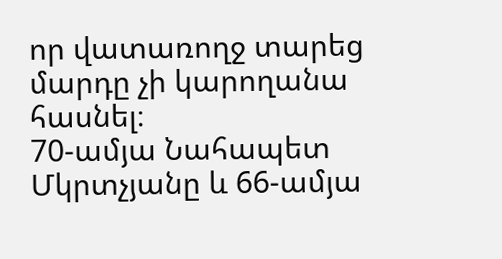որ վատառողջ տարեց մարդը չի կարողանա հասնել։
70-ամյա Նահապետ Մկրտչյանը և 66-ամյա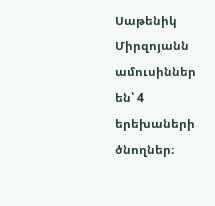Սաթենիկ Միրզոյանն ամուսիններ են՝ 4 երեխաների ծնողներ։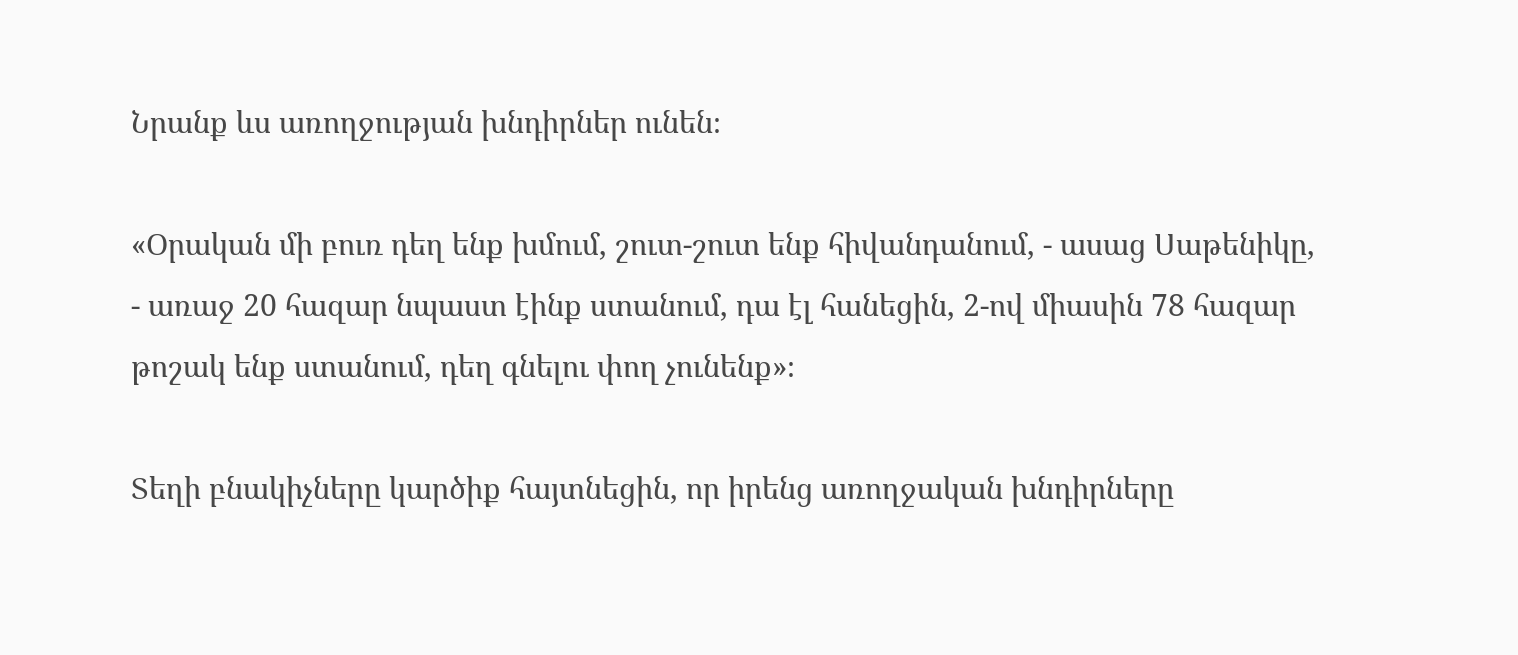Նրանք ևս առողջության խնդիրներ ունեն։

«Օրական մի բուռ դեղ ենք խմում, շուտ-շուտ ենք հիվանդանում, - ասաց Սաթենիկը, - առաջ 20 հազար նպաստ էինք ստանում, դա էլ հանեցին, 2-ով միասին 78 հազար թոշակ ենք ստանում, դեղ գնելու փող չունենք»։

Տեղի բնակիչները կարծիք հայտնեցին, որ իրենց առողջական խնդիրները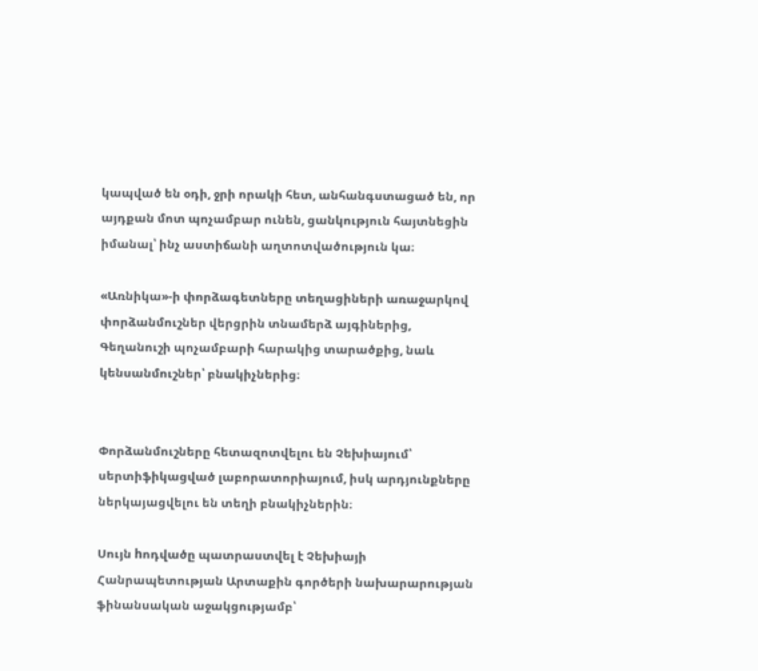կապված են օդի, ջրի որակի հետ, անհանգստացած են, որ այդքան մոտ պոչամբար ունեն, ցանկություն հայտնեցին իմանալ՝ ինչ աստիճանի աղտոտվածություն կա։

«Առնիկա»-ի փորձագետները տեղացիների առաջարկով փորձանմուշներ վերցրին տնամերձ այգիներից, Գեղանուշի պոչամբարի հարակից տարածքից, նաև կենսանմուշներ՝ բնակիչներից։


Փորձանմուշները հետազոտվելու են Չեխիայում՝ սերտիֆիկացված լաբորատորիայում, իսկ արդյունքները ներկայացվելու են տեղի բնակիչներին։

Սույն hոդվածը պատրաստվել է Չեխիայի Հանրապետության Արտաքին գործերի նախարարության ֆինանսական աջակցությամբ՝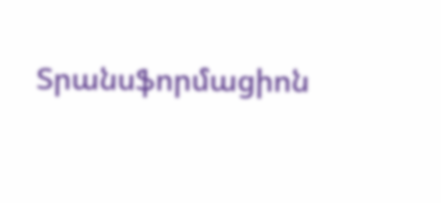Տրանսֆորմացիոն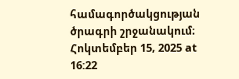համագործակցության ծրագրի շրջանակում։
Հոկտեմբեր 15, 2025 at 16:22